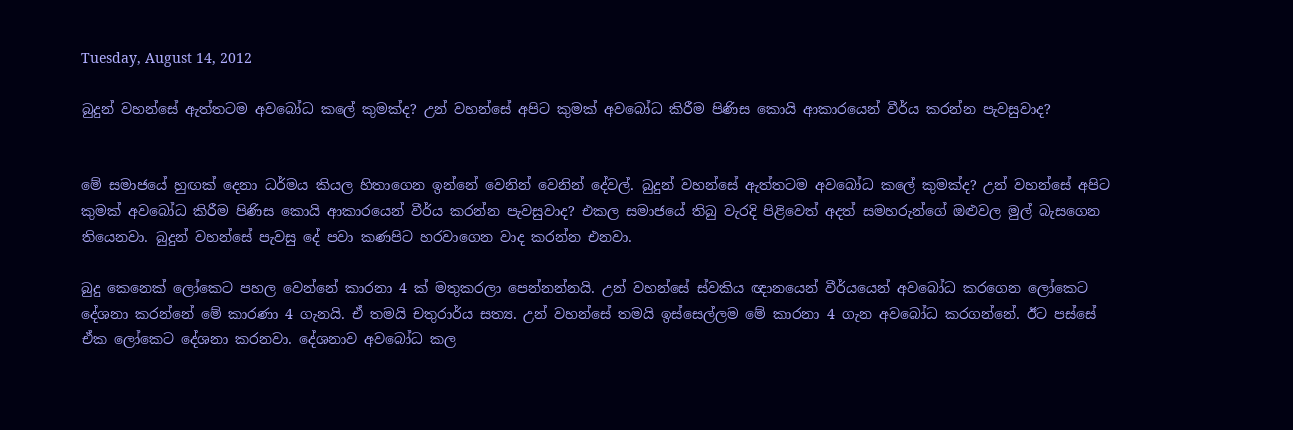Tuesday, August 14, 2012

බුදුන් වහන්සේ ඇත්තටම අවබෝධ කලේ කුමක්ද? උන් වහන්සේ අපිට කුමක් අවබෝධ කිරීම පිණිස කොයි ආකාරයෙන් වීර්ය කරන්න පැවසුවාද?


මේ සමාජයේ හුඟක් දෙනා ධර්මය කියල හිතාගෙන ඉන්නේ වෙනින් වෙනින් දේවල්. බුදුන් වහන්සේ ඇත්තටම අවබෝධ කලේ කුමක්ද? උන් වහන්සේ අපිට කුමක් අවබෝධ කිරීම පිණිස කොයි ආකාරයෙන් වීර්ය කරන්න පැවසුවාද? එකල සමාජයේ තිබු වැරදි පිළිවෙත් අදත් සමහරුන්ගේ ඔළුවල මුල් බැසගෙන තියෙනවා. බුදුන් වහන්සේ පැවසු දේ පවා කණපිට හරවාගෙන වාද කරන්න එනවා.

බුදු කෙනෙක් ලෝකෙට පහල වෙන්නේ කාරනා 4 ක් මතුකරලා පෙන්නන්නයි. උන් වහන්සේ ස්වකිය ඥානයෙන් වීර්යයෙන් අවබෝධ කරගෙන ලෝකෙට දේශනා කරන්නේ මේ කාරණා 4 ගැනයි. ඒ තමයි චතුරාර්ය සත්‍ය. උන් වහන්සේ තමයි ඉස්සෙල්ලම මේ කාරනා 4 ගැන අවබෝධ කරගන්නේ. ඊට පස්සේ ඒක ලෝකෙට දේශනා කරනවා. දේශනාව අවබෝධ කල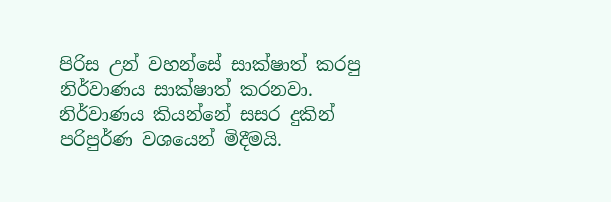පිරිස උන් වහන්සේ සාක්ෂාත් කරපු නිර්වාණය සාක්ෂාත් කරනවා. නිර්වාණය කියන්නේ සසර දුකින් පරිපුර්ණ වශයෙන් මිදීමයි.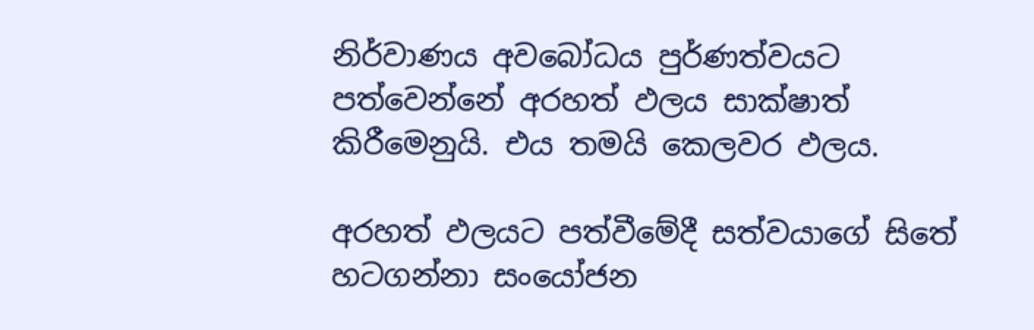නිර්වාණය අවබෝධය පුර්ණත්වයට පත්වෙන්නේ අරහත් ඵලය සාක්ෂාත් කිරීමෙනුයි. එය තමයි කෙලවර ඵලය.

අරහත් ඵලයට පත්වීමේදී සත්වයාගේ සිතේ හටගන්නා සංයෝජන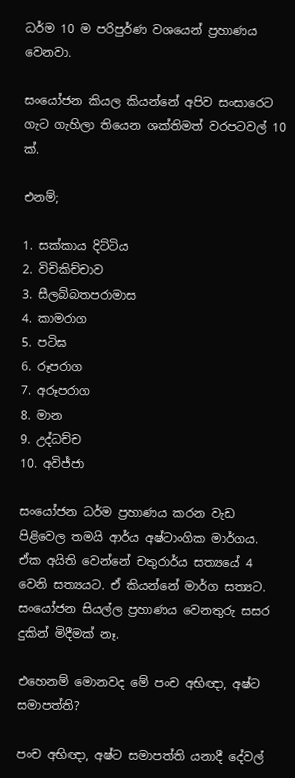ධර්ම 10 ම පරිපුර්ණ වශයෙන් ප්‍රහාණය වෙනවා.

සංයෝජන කියල කියන්නේ අපිව සංසාරෙට ගැට ගැහිලා තියෙන ශක්තිමත් වරපටවල් 10 ක්.

එනම්;

1. සක්කාය දිට්ටිය
2. විචිකිච්චාව
3. සීලබ්බතපරාමාස
4. කාමරාග
5. පටිඝ
6. රූපරාග
7. අරූපරාග
8. මාන
9. උද්ධච්ච
10. අවිජ්ජා

සංයෝජන ධර්ම ප්‍රහාණය කරන වැඩ පිළිවෙල තමයි ආර්ය අෂ්ටාංගික මාර්ගය. ඒක අයිති වෙන්නේ චතුරාර්ය සත්‍යයේ 4 වෙනි සත්‍යයට. ඒ කියන්නේ මාර්ග සත්‍යට. සංයෝජන සියල්ල ප්‍රහාණය වෙනතුරු සසර දුකින් මිදීමක් නෑ.

එහෙනම් මොනවද මේ පංච අභිඥා, අෂ්ට සමාපත්ති?

පංච අභිඥා, අෂ්ට සමාපත්ති යනාදී දේවල්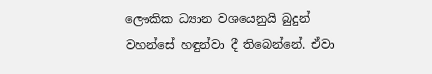ලෞකික ධ්‍යාන වශයෙනුයි බුදුන් වහන්සේ හඳුන්වා දී තිබෙන්නේ. ඒවා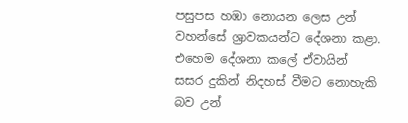පසුපස හඹා නොයන ලෙස උන් වහන්සේ ශ්‍රාවකයන්ට දේශනා කළා. එහෙම දේශනා කලේ ඒවායින් සසර දුකින් නිදහස් වීමට නොහැකි බව උන්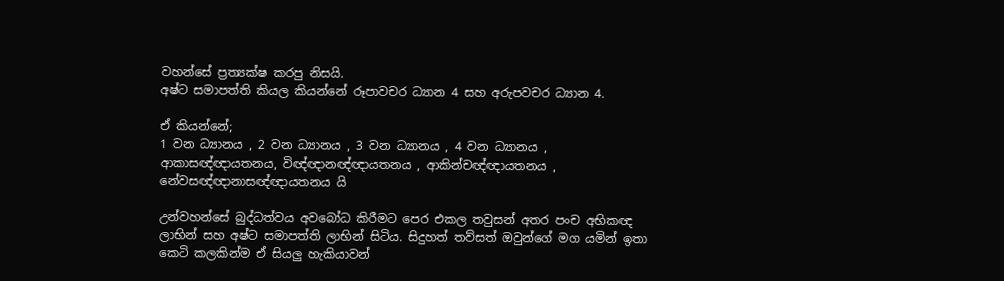වහන්සේ ප්‍රත්‍යක්ෂ කරපු නිසයි.
අෂ්ට සමාපත්ති කියල කියන්නේ රූපාවචර ධ්‍යාන 4 සහ අරුපවචර ධ්‍යාන 4.

ඒ කියන්නේ;
1 වන ධ්‍යානය , 2 වන ධ්‍යානය , 3 වන ධ්‍යානය , 4 වන ධ්‍යානය , ආකාසඥ්ඥායතනය, විඥ්ඥානඥ්ඥායතනය , ආකින්චඥ්ඥායතනය , නේවසඥ්ඥානාසඥ්ඥායතනය යි

උන්වහන්සේ බුද්ධත්වය අවබෝධ කිරීමට පෙර එකල තවුසන් අතර පංච අභිකඥ ලාභින් සහ අෂ්ට සමාපත්ති ලාභින් සිටිය. සිදුහත් තව්සත් ඔවුන්ගේ මග යමින් ඉතා කෙටි කලකින්ම ඒ සියලු හැකියාවන්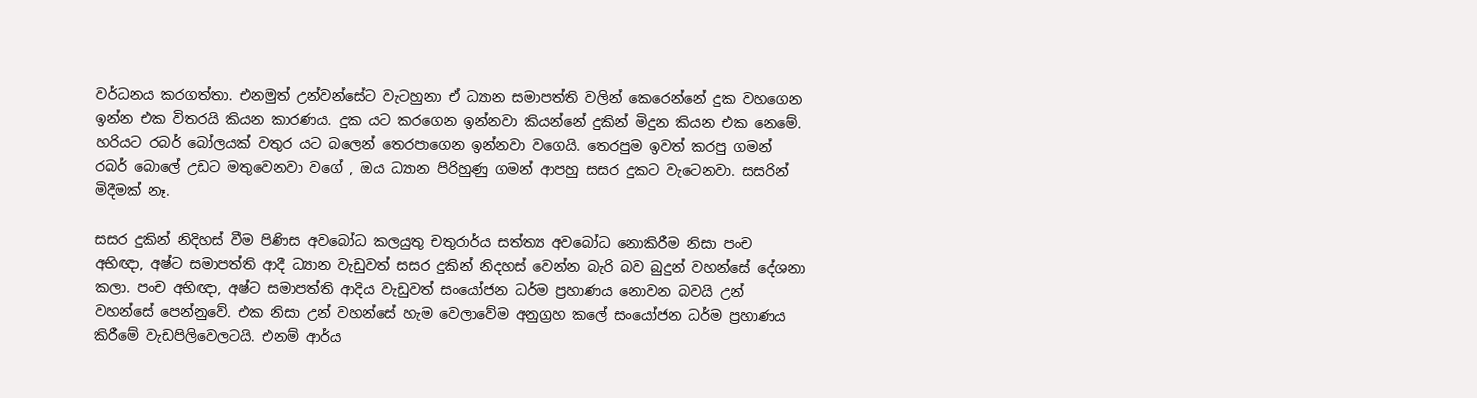වර්ධනය කරගත්තා. එනමුත් උන්වන්සේට වැටහුනා ඒ ධ්‍යාන සමාපත්ති වලින් කෙරෙන්නේ දුක වහගෙන ඉන්න එක විතරයි කියන කාරණය. දුක යට කරගෙන ඉන්නවා කියන්නේ දුකින් මිදුන කියන එක නෙමේ. හරියට රබර් බෝලයක් වතුර යට බලෙන් තෙරපාගෙන ඉන්නවා වගෙයි. තෙරපුම ඉවත් කරපු ගමන් රබර් බොලේ උඩට මතුවෙනවා වගේ , ඔය ධ්‍යාන පිරිහුණු ගමන් ආපහු සසර දුකට වැටෙනවා. සසරින් මිදීමක් නෑ.

සසර දුකින් නිදිහස් වීම පිණිස අවබෝධ කලයුතු චතුරාර්ය සත්ත්‍ය අවබෝධ නොකිරීම නිසා පංච අභිඥා, අෂ්ට සමාපත්ති ආදී ධ්‍යාන වැඩුවත් සසර දුකින් නිදහස් වෙන්න බැරි බව බුදුන් වහන්සේ දේශනා කලා. පංච අභිඥා, අෂ්ට සමාපත්ති ආදිය වැඩුවත් සංයෝජන ධර්ම ප්‍රහාණය නොවන බවයි උන් වහන්සේ පෙන්නුවේ. එක නිසා උන් වහන්සේ හැම වෙලාවේම අනුග්‍රහ කලේ සංයෝජන ධර්ම ප්‍රහාණය කිරීමේ වැඩපිලිවෙලටයි. එනම් ආර්ය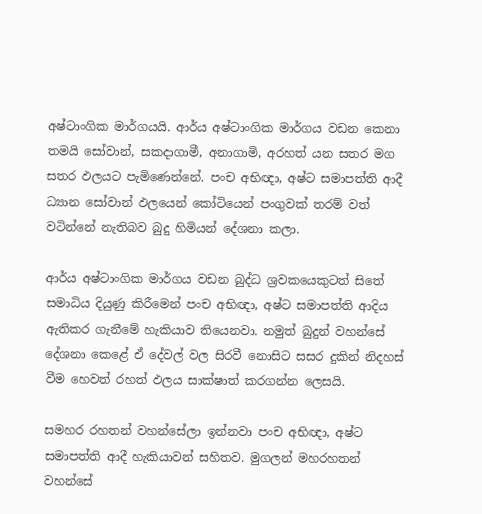අෂ්ටාංගික මාර්ගයයි. ආර්ය අෂ්ටාංගික මාර්ගය වඩන කෙනා තමයි සෝවාන්, සකදාගාමී, අනාගාමි, අරහත් යන සතර මග සතර ඵලයට පැමිණෙන්නේ. පංච අභිඥා, අෂ්ට සමාපත්ති ආදී ධ්‍යාන සෝවාන් ඵලයෙන් කෝටියෙන් පංගුවක් තරම් වත් වටින්නේ නැතිබව බුදු හිමියන් දේශනා කලා.

ආර්ය අෂ්ටාංගික මාර්ගය වඩන බුද්ධ ශ්‍රවකයෙකුටත් සිතේ සමාධිය දියුණු කිරීමෙන් පංච අභිඥා, අෂ්ට සමාපත්ති ආදිය ඇතිකර ගැනීමේ හැකියාව තියෙනවා. නමුත් බුදුන් වහන්සේ දේශනා කෙළේ ඒ දේවල් වල සිරවී නොසිට සසර දුකින් නිදහස් වීම හෙවත් රහත් ඵලය සාක්ෂාත් කරගන්න ලෙසයි.

සමහර රහතන් වහන්සේලා ඉන්නවා පංච අභිඥා, අෂ්ට සමාපත්ති ආදී හැකියාවන් සහිතව. මුගලන් මහරහතන් වහන්සේ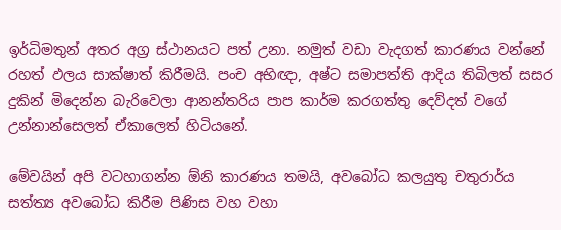ඉර්ධිමතුන් අතර අග්‍ර ස්ථානයට පත් උනා. නමුත් වඩා වැදගත් කාරණය වන්නේ රහත් ඵලය සාක්ෂාත් කිරීමයි. පංච අභිඥා, අෂ්ට සමාපත්ති ආදිය තිබිලත් සසර දුකින් මිදෙන්න බැරිවෙලා ආනන්තරිය පාප කාර්ම කරගත්තු දෙව්දත් වගේ උන්නාන්සෙලත් ඒකාලෙත් හිටියනේ.

මේවයින් අපි වටහාගන්න ඕනි කාරණය තමයි, අවබෝධ කලයුතු චතුරාර්ය සත්ත්‍ය අවබෝධ කිරීම පිණිස වහ වහා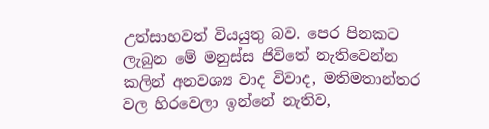උත්සාහවත් වියයුතු බව. පෙර පිනකට ලැබුන මේ මනුස්ස ජිවිතේ නැතිවෙන්න කලින් අනවශ්‍ය වාද විවාද, මතිමතාන්තර වල හිරවෙලා ඉන්නේ නැතිව,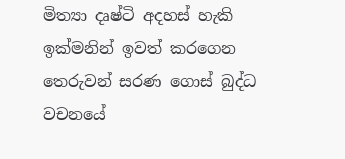මිත්‍යා දෘෂ්ටි අදහස් හැකි ඉක්මනින් ඉවත් කරගෙන තෙරුවන් සරණ ගොස් බුද්ධ වචනයේ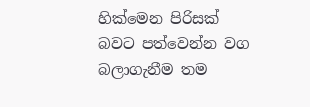හික්මෙන පිරිසක් බවට පත්වෙන්න වග බලාගැනීම තම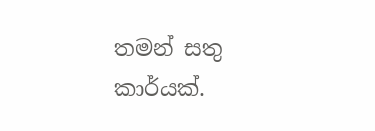තමන් සතු කාර්යක්.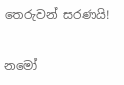තෙරුවන් සරණයි!

නමෝ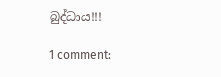බුද්ධාය!!!

1 comment: